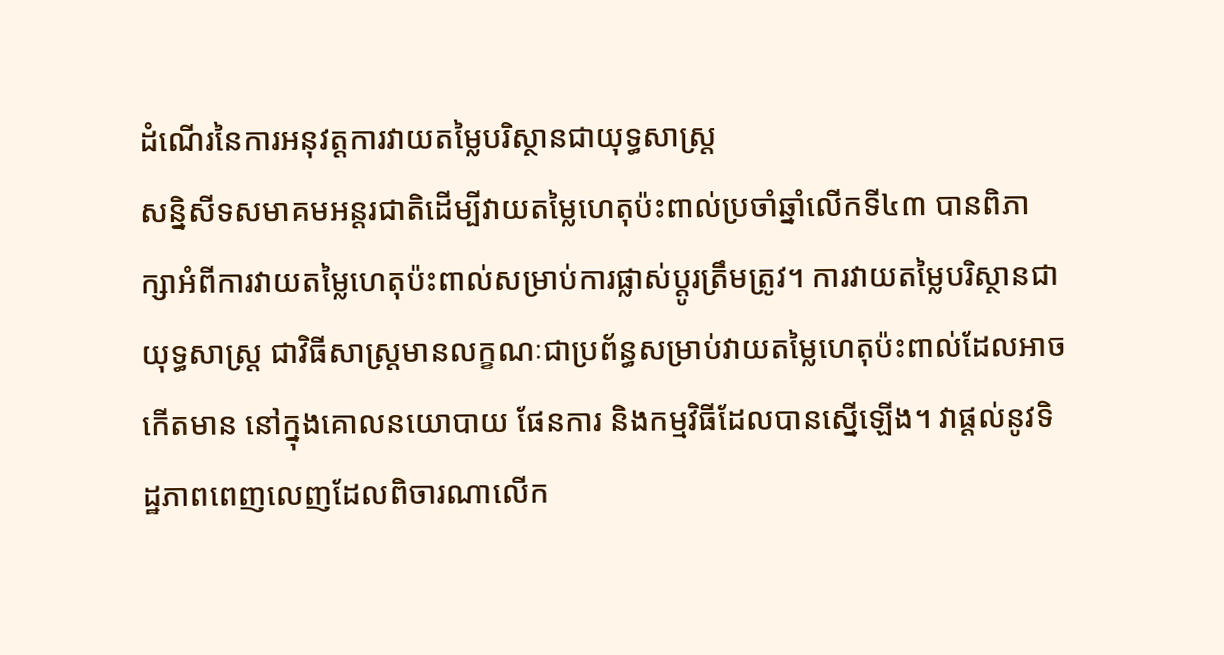ដំណើរនៃការអនុវត្តការវាយតម្លៃបរិស្ថានជាយុទ្ធសាស្ត្រ
សន្និសីទសមាគមអន្តរជាតិដើម្បីវាយតម្លៃហេតុប៉ះពាល់ប្រចាំឆ្នាំលើកទី៤៣ បានពិភាក្សាអំពីការវាយតម្លៃហេតុប៉ះពាល់សម្រាប់ការផ្លាស់ប្តូរត្រឹមត្រូវ។ ការវាយតម្លៃបរិស្ថានជាយុទ្ធសាស្ត្រ ជាវិធីសាស្ត្រមានលក្ខណៈជាប្រព័ន្ធសម្រាប់វាយតម្លៃហេតុប៉ះពាល់ដែលអាចកើតមាន នៅក្នុងគោលនយោបាយ ផែនការ និងកម្មវិធីដែលបានស្នើឡើង។ វាផ្តល់នូវទិដ្ឋភាពពេញលេញដែលពិចារណាលើក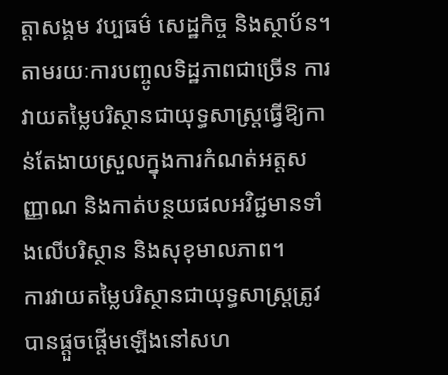ត្តាសង្គម វប្បធម៌ សេដ្ឋកិច្ច និងស្ថាប័ន។ តាមរយៈការបញ្ចូលទិដ្ឋភាពជាច្រើន ការវាយតម្លៃបរិស្ថានជាយុទ្ធសាស្ត្រធ្វើឱ្យកាន់តែងាយស្រួលក្នុងការកំណត់អត្តសញ្ញាណ និងកាត់បន្ថយផលអវិជ្ជមានទាំងលើបរិស្ថាន និងសុខុមាលភាព។
ការវាយតម្លៃបរិស្ថានជាយុទ្ធសាស្ត្រត្រូវបានផ្តួចផ្តើមឡើងនៅសហ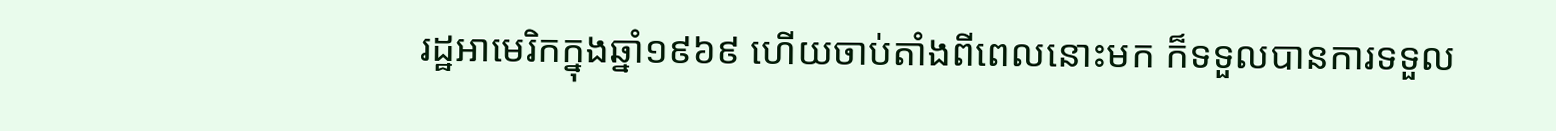រដ្ឋអាមេរិកក្នុងឆ្នាំ១៩៦៩ ហើយចាប់តាំងពីពេលនោះមក ក៏ទទួលបានការទទួល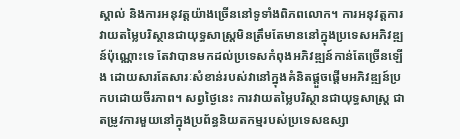ស្គាល់ និងការអនុវត្តយ៉ាងច្រើននៅទូទាំងពិភពលោក។ ការអនុវត្តការវាយតម្លៃបរិស្ថានជាយុទ្ធសាស្ត្រមិនត្រឹមតែមាននៅក្នុងប្រទេសអភិវឌ្ឍន៍ប៉ុណ្ណោះទេ តែវាបានមកដល់ប្រទេសកំពុងអភិវឌ្ឍន៍កាន់តែច្រើនឡើង ដោយសារតែសារៈសំខាន់របស់វានៅក្នុងគំនិតផ្តួចផ្តើមអភិវឌ្ឍន៍ប្រកបដោយចីរភាព។ សព្វថ្ងៃនេះ ការវាយតម្លៃបរិស្ថានជាយុទ្ធសាស្ត្រ ជាតម្រូវការមួយនៅក្នុងប្រព័ន្ធនិយតកម្មរបស់ប្រទេសឧស្សា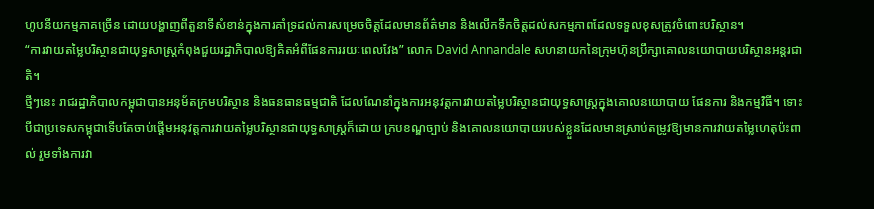ហូបនីយកម្មភាគច្រើន ដោយបង្ហាញពីតួនាទីសំខាន់ក្នុងការគាំទ្រដល់ការសម្រេចចិត្តដែលមានព័ត៌មាន និងលើកទឹកចិត្តដល់សកម្មភាពដែលទទួលខុសត្រូវចំពោះបរិស្ថាន។
“ការវាយតម្លៃបរិស្ថានជាយុទ្ធសាស្ត្រកំពុងជួយរដ្ឋាភិបាលឱ្យគិតអំពីផែនការរយៈពេលវែង” លោក David Annandale សហនាយកនៃក្រុមហ៊ុនប្រឹក្សាគោលនយោបាយបរិស្ថានអន្តរជាតិ។
ថ្មីៗនេះ រាជរដ្ឋាភិបាលកម្ពុជាបានអនុម័តក្រមបរិស្ថាន និងធនធានធម្មជាតិ ដែលណែនាំក្នុងការអនុវត្តការវាយតម្លៃបរិស្ថានជាយុទ្ធសាស្ត្រក្នុងគោលនយោបាយ ផែនការ និងកម្មវិធី។ ទោះបីជាប្រទេសកម្ពុជាទើបតែចាប់ផ្តើមអនុវត្តការវាយតម្លៃបរិស្ថានជាយុទ្ធសាស្ត្រក៏ដោយ ក្របខណ្ឌច្បាប់ និងគោលនយោបាយរបស់ខ្លួនដែលមានស្រាប់តម្រូវឱ្យមានការវាយតម្លៃហេតុប៉ះពាល់ រួមទាំងការវា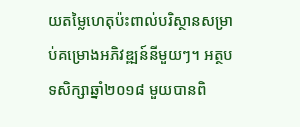យតម្លៃហេតុប៉ះពាល់បរិស្ថានសម្រាប់គម្រោងអភិវឌ្ឍន៍នីមួយៗ។ អត្ថបទសិក្សាឆ្នាំ២០១៨ មួយបានពិ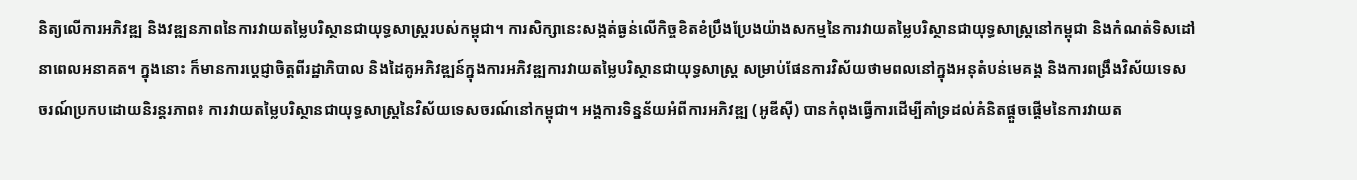និត្យលើការអភិវឌ្ឍ និងវឌ្ឍនភាពនៃការវាយតម្លៃបរិស្ថានជាយុទ្ធសាស្ត្ររបស់កម្ពុជា។ ការសិក្សានេះសង្កត់ធ្ងន់លើកិច្ចខិតខំប្រឹងប្រែងយ៉ាងសកម្មនៃការវាយតម្លៃបរិស្ថានជាយុទ្ធសាស្ត្រនៅកម្ពុជា និងកំណត់ទិសដៅនាពេលអនាគត។ ក្នុងនោះ ក៏មានការប្តេជ្ញាចិត្តពីរដ្ឋាភិបាល និងដៃគូអភិវឌ្ឍន៍ក្នុងការអភិវឌ្ឍការវាយតម្លៃបរិស្ថានជាយុទ្ធសាស្ត្រ សម្រាប់ផែនការវិស័យថាមពលនៅក្នុងអនុតំបន់មេគង្គ និងការពង្រឹងវិស័យទេសចរណ៍ប្រកបដោយនិរន្តរភាព៖ ការវាយតម្លៃបរិស្ថានជាយុទ្ធសាស្ត្រនៃវិស័យទេសចរណ៍នៅកម្ពុជា។ អង្គការទិន្នន័យអំពីការអភិវឌ្ឍ (អូឌីស៊ី) បានកំពុងធ្វើការដើម្បីគាំទ្រដល់គំនិតផ្តួចផ្តើមនៃការវាយត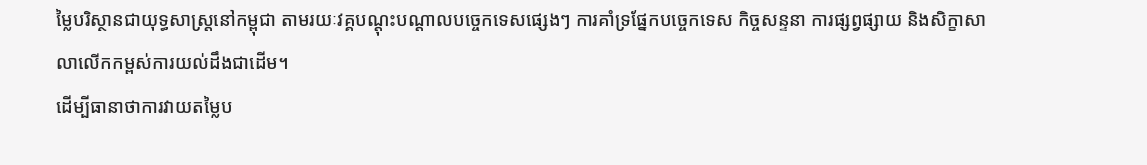ម្លៃបរិស្ថានជាយុទ្ធសាស្ត្រនៅកម្ពុជា តាមរយៈវគ្គបណ្តុះបណ្តាលបច្ចេកទេសផ្សេងៗ ការគាំទ្រផ្នែកបច្ចេកទេស កិច្ចសន្ទនា ការផ្សព្វផ្សាយ និងសិក្ខាសាលាលើកកម្ពស់ការយល់ដឹងជាដើម។
ដើម្បីធានាថាការវាយតម្លៃប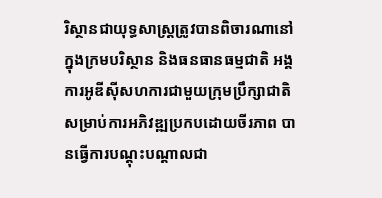រិស្ថានជាយុទ្ធសាស្ត្រត្រូវបានពិចារណានៅក្នុងក្រមបរិស្ថាន និងធនធានធម្មជាតិ អង្គការអូឌីស៊ីសហការជាមួយក្រុមប្រឹក្សាជាតិសម្រាប់ការអភិវឌ្ឍប្រកបដោយចីរភាព បានធ្វើការបណ្តុះបណ្តាលជា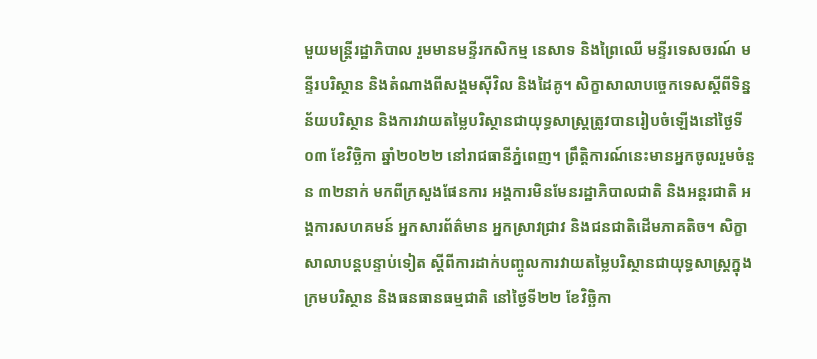មួយមន្ត្រីរដ្ឋាភិបាល រួមមានមន្ទីរកសិកម្ម នេសាទ និងព្រៃឈើ មន្ទីរទេសចរណ៍ មន្ទីរបរិស្ថាន និងតំណាងពីសង្គមស៊ីវិល និងដៃគូ។ សិក្ខាសាលាបច្ចេកទេសស្តីពីទិន្នន័យបរិស្ថាន និងការវាយតម្លៃបរិស្ថានជាយុទ្ធសាស្ត្រត្រូវបានរៀបចំឡើងនៅថ្ងៃទី០៣ ខែវិច្ឆិកា ឆ្នាំ២០២២ នៅរាជធានីភ្នំពេញ។ ព្រឹត្តិការណ៍នេះមានអ្នកចូលរួមចំនួន ៣២នាក់ មកពីក្រសួងផែនការ អង្គការមិនមែនរដ្ឋាភិបាលជាតិ និងអន្តរជាតិ អង្គការសហគមន៍ អ្នកសារព័ត៌មាន អ្នកស្រាវជ្រាវ និងជនជាតិដើមភាគតិច។ សិក្ខាសាលាបន្តបន្ទាប់ទៀត ស្តីពីការដាក់បញ្ចូលការវាយតម្លៃបរិស្ថានជាយុទ្ធសាស្ត្រក្នុងក្រមបរិស្ថាន និងធនធានធម្មជាតិ នៅថ្ងៃទី២២ ខែវិច្ឆិកា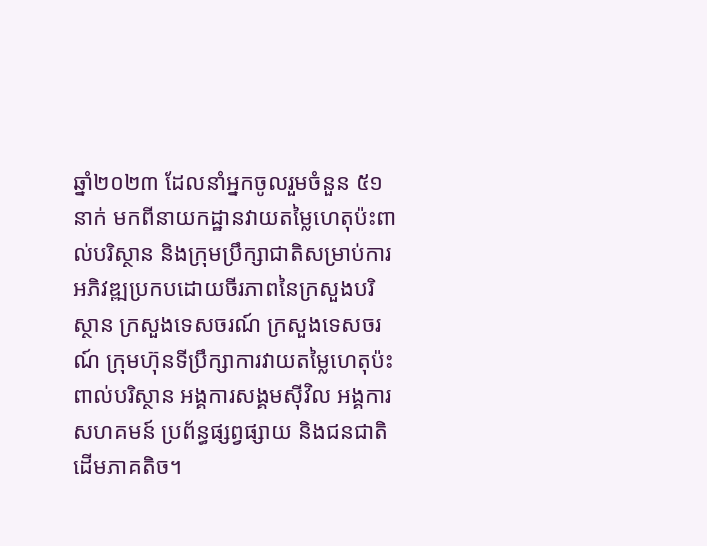ឆ្នាំ២០២៣ ដែលនាំអ្នកចូលរួមចំនួន ៥១នាក់ មកពីនាយកដ្ឋានវាយតម្លៃហេតុប៉ះពាល់បរិស្ថាន និងក្រុមប្រឹក្សាជាតិសម្រាប់ការអភិវឌ្ឍប្រកបដោយចីរភាពនៃក្រសួងបរិស្ថាន ក្រសួងទេសចរណ៍ ក្រសួងទេសចរណ៍ ក្រុមហ៊ុនទីប្រឹក្សាការវាយតម្លៃហេតុប៉ះពាល់បរិស្ថាន អង្គការសង្គមស៊ីវិល អង្គការសហគមន៍ ប្រព័ន្ធផ្សព្វផ្សាយ និងជនជាតិដើមភាគតិច។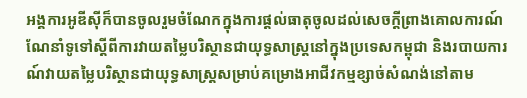អង្គការអូឌីស៊ីក៏បានចូលរួមចំណែកក្នុងការផ្តល់ធាតុចូលដល់សេចក្តីព្រាងគោលការណ៍ណែនាំទូទៅស្តីពីការវាយតម្លៃបរិស្ថានជាយុទ្ធសាស្ត្រនៅក្នុងប្រទេសកម្ពុជា និងរបាយការណ៍វាយតម្លៃបរិស្ថានជាយុទ្ធសាស្ត្រសម្រាប់គម្រោងអាជីវកម្មខ្សាច់សំណង់នៅតាម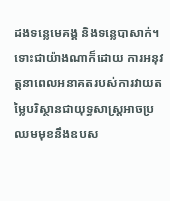ដងទន្លេមេគង្គ និងទន្លេបាសាក់។ ទោះជាយ៉ាងណាក៏ដោយ ការអនុវត្តនាពេលអនាគតរបស់ការវាយតម្លៃបរិស្ថានជាយុទ្ធសាស្ត្រអាចប្រឈមមុខនឹងឧបស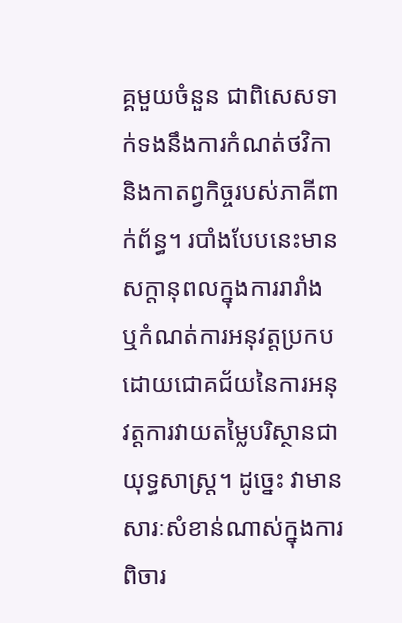គ្គមួយចំនួន ជាពិសេសទាក់ទងនឹងការកំណត់ថវិកា និងកាតព្វកិច្ចរបស់ភាគីពាក់ព័ន្ធ។ របាំងបែបនេះមានសក្តានុពលក្នុងការរារាំង ឬកំណត់ការអនុវត្តប្រកបដោយជោគជ័យនៃការអនុវត្តការវាយតម្លៃបរិស្ថានជាយុទ្ធសាស្ត្រ។ ដូច្នេះ វាមានសារៈសំខាន់ណាស់ក្នុងការពិចារ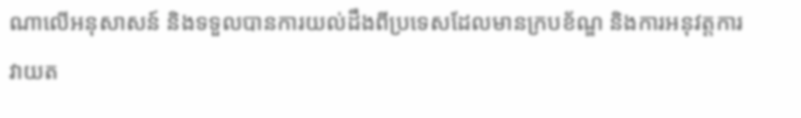ណាលើអនុសាសន៍ និងទទួលបានការយល់ដឹងពីប្រទេសដែលមានក្របខ័ណ្ឌ និងការអនុវត្តការវាយត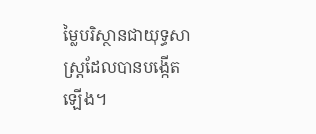ម្លៃបរិស្ថានជាយុទ្ធសាស្ត្រដែលបានបង្កើតឡើង។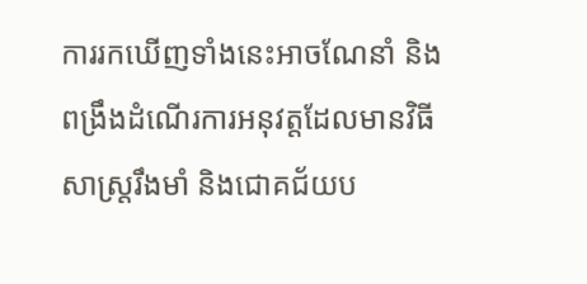ការរកឃើញទាំងនេះអាចណែនាំ និងពង្រឹងដំណើរការអនុវត្តដែលមានវិធីសាស្ត្ររឹងមាំ និងជោគជ័យប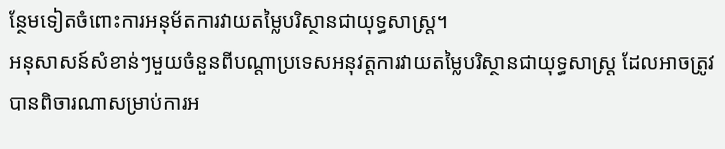ន្ថែមទៀតចំពោះការអនុម័តការវាយតម្លៃបរិស្ថានជាយុទ្ធសាស្ត្រ។
អនុសាសន៍សំខាន់ៗមួយចំនួនពីបណ្តាប្រទេសអនុវត្តការវាយតម្លៃបរិស្ថានជាយុទ្ធសាស្ត្រ ដែលអាចត្រូវបានពិចារណាសម្រាប់ការអ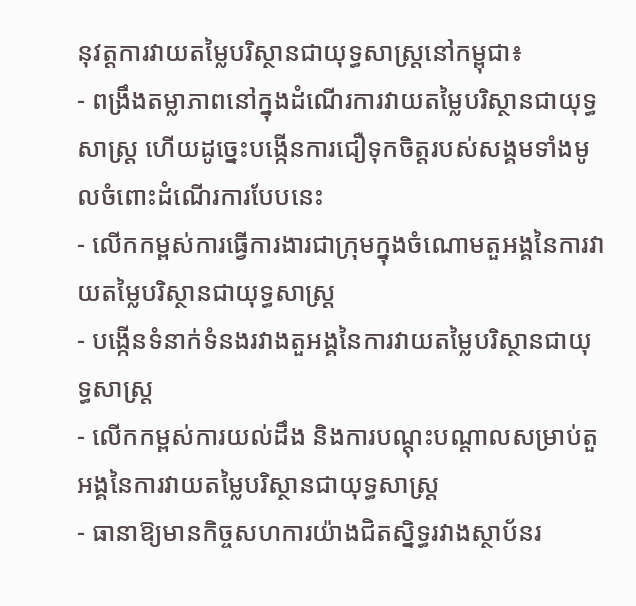នុវត្តការវាយតម្លៃបរិស្ថានជាយុទ្ធសាស្ត្រនៅកម្ពុជា៖
- ពង្រឹងតម្លាភាពនៅក្នុងដំណើរការវាយតម្លៃបរិស្ថានជាយុទ្ធសាស្ត្រ ហើយដូច្នេះបង្កើនការជឿទុកចិត្តរបស់សង្គមទាំងមូលចំពោះដំណើរការបែបនេះ
- លើកកម្ពស់ការធ្វើការងារជាក្រុមក្នុងចំណោមតួអង្គនៃការវាយតម្លៃបរិស្ថានជាយុទ្ធសាស្ត្រ
- បង្កើនទំនាក់ទំនងរវាងតួអង្គនៃការវាយតម្លៃបរិស្ថានជាយុទ្ធសាស្ត្រ
- លើកកម្ពស់ការយល់ដឹង និងការបណ្តុះបណ្តាលសម្រាប់តួអង្គនៃការវាយតម្លៃបរិស្ថានជាយុទ្ធសាស្ត្រ
- ធានាឱ្យមានកិច្ចសហការយ៉ាងជិតស្និទ្ធរវាងស្ថាប័នរ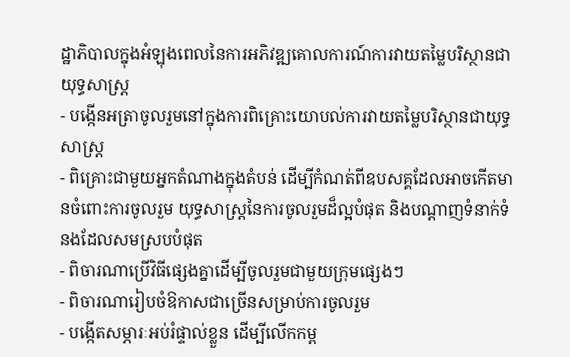ដ្ឋាភិបាលក្នុងអំឡុងពេលនៃការអភិវឌ្ឍគោលការណ៍ការវាយតម្លៃបរិស្ថានជាយុទ្ធសាស្ត្រ
- បង្កើនអត្រាចូលរួមនៅក្នុងការពិគ្រោះយោបល់ការវាយតម្លៃបរិស្ថានជាយុទ្ធសាស្ត្រ
- ពិគ្រោះជាមួយអ្នកតំណាងក្នុងតំបន់ ដើម្បីកំណត់ពីឧបសគ្គដែលអាចកើតមានចំពោះការចូលរួម យុទ្ធសាស្ត្រនៃការចូលរួមដ៏ល្អបំផុត និងបណ្តាញទំនាក់ទំនងដែលសមស្របបំផុត
- ពិចារណាប្រើវិធីផ្សេងគ្នាដើម្បីចូលរួមជាមួយក្រុមផ្សេងៗ
- ពិចារណារៀបចំឱកាសជាច្រើនសម្រាប់ការចូលរួម
- បង្កើតសម្ភារៈអប់រំផ្ទាល់ខ្លួន ដើម្បីលើកកម្ព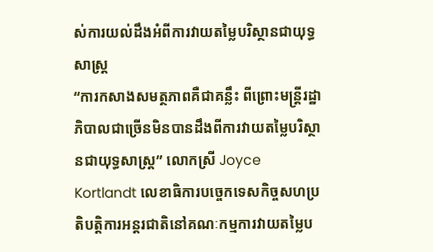ស់ការយល់ដឹងអំពីការវាយតម្លៃបរិស្ថានជាយុទ្ធសាស្ត្រ
“ការកសាងសមត្ថភាពគឺជាគន្លឹះ ពីព្រោះមន្ត្រីរដ្ឋាភិបាលជាច្រើនមិនបានដឹងពីការវាយតម្លៃបរិស្ថានជាយុទ្ធសាស្ត្រ” លោកស្រី Joyce Kortlandt លេខាធិការបច្ចេកទេសកិច្ចសហប្រតិបត្តិការអន្តរជាតិនៅគណៈកម្មការវាយតម្លៃប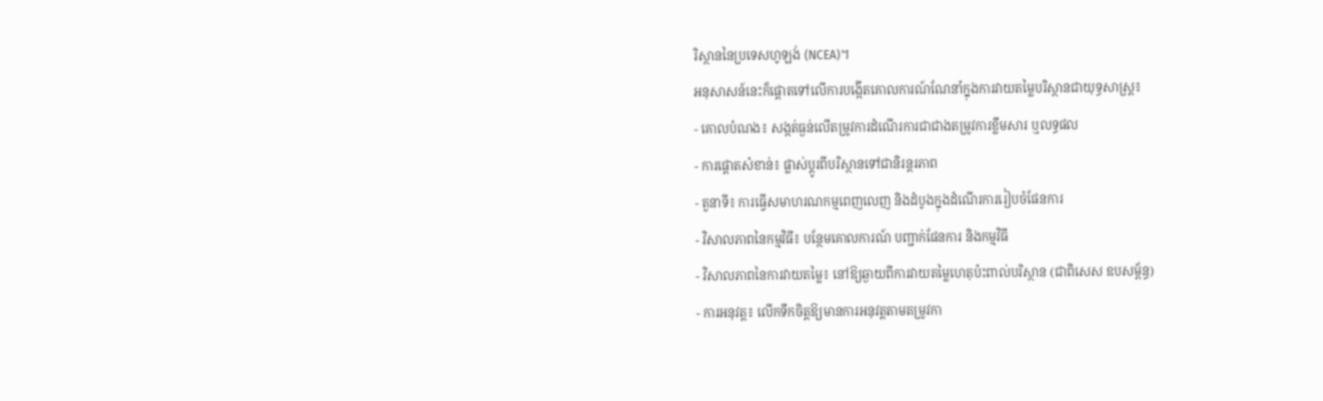រិស្ថាននៃប្រទេសហូឡង់ (NCEA)។
អនុសាសន៍នេះក៏ផ្តោតទៅលើការបង្កើតគោលការណ៍ណែនាំក្នុងការវាយតម្លៃបរិស្ថានជាយុទ្ធសាស្ត្រ៖
- គោលបំណង៖ សង្កត់ធ្ងន់លើតម្រូវការដំណើរការជាជាងតម្រូវការខ្លឹមសារ ឬលទ្ធផល
- ការផ្តោតសំខាន់៖ ផ្លាស់ប្តូរពីបរិស្ថានទៅជានិរន្តរភាព
- តួនាទី៖ ការធ្វើសមាហរណកម្មពេញលេញ និងដំបូងក្នុងដំណើរការរៀបចំផែនការ
- វិសាលភាពនៃកម្មវិធី៖ បន្ថែមគោលការណ៍ បញ្ជាក់ផែនការ និងកម្មវិធី
- វិសាលភាពនៃការវាយតម្លៃ៖ នៅឱ្យឆ្ងាយពីការវាយតម្លៃហេតុប៉ះពាល់បរិស្ថាន (ជាពិសេស ឧបសម្ព័ន្ធ)
- ការអនុវត្ត៖ លើកទឹកចិត្តឱ្យមានការអនុវត្ដតាមតម្រូវកា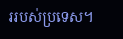ររបស់ប្រទេស។